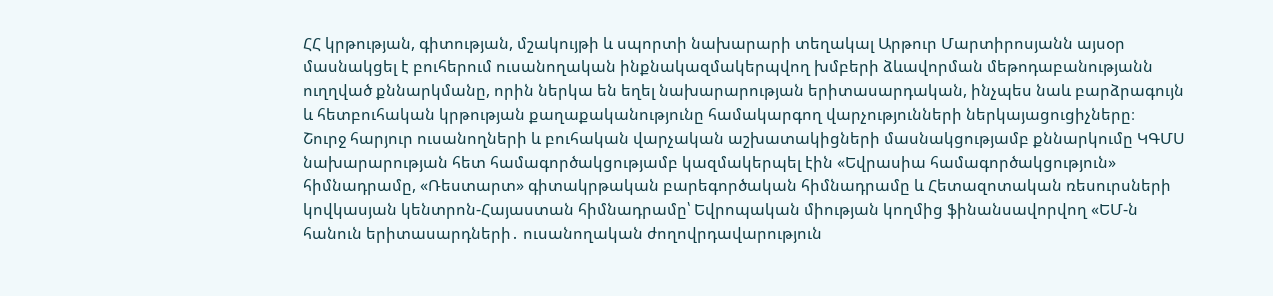ՀՀ կրթության, գիտության, մշակույթի և սպորտի նախարարի տեղակալ Արթուր Մարտիրոսյանն այսօր մասնակցել է բուհերում ուսանողական ինքնակազմակերպվող խմբերի ձևավորման մեթոդաբանությանն ուղղված քննարկմանը, որին ներկա են եղել նախարարության երիտասարդական, ինչպես նաև բարձրագույն և հետբուհական կրթության քաղաքականությունը համակարգող վարչությունների ներկայացուցիչները։
Շուրջ հարյուր ուսանողների և բուհական վարչական աշխատակիցների մասնակցությամբ քննարկումը ԿԳՄՍ նախարարության հետ համագործակցությամբ կազմակերպել էին «Եվրասիա համագործակցություն» հիմնադրամը, «Ռեստարտ» գիտակրթական բարեգործական հիմնադրամը և Հետազոտական ռեսուրսների կովկասյան կենտրոն-Հայաստան հիմնադրամը՝ Եվրոպական միության կողմից ֆինանսավորվող «ԵՄ-ն հանուն երիտասարդների․ ուսանողական ժողովրդավարություն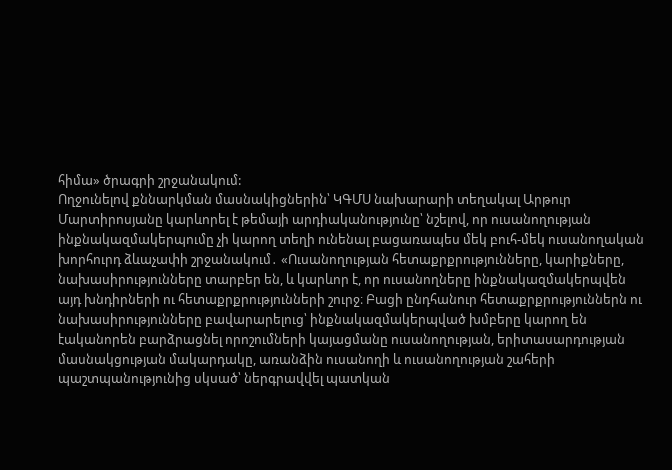հիմա» ծրագրի շրջանակում:
Ողջունելով քննարկման մասնակիցներին՝ ԿԳՄՍ նախարարի տեղակալ Արթուր Մարտիրոսյանը կարևորել է թեմայի արդիականությունը՝ նշելով, որ ուսանողության ինքնակազմակերպումը չի կարող տեղի ունենալ բացառապես մեկ բուհ-մեկ ուսանողական խորհուրդ ձևաչափի շրջանակում․ «Ուսանողության հետաքրքրությունները, կարիքները, նախասիրությունները տարբեր են, և կարևոր է, որ ուսանողները ինքնակազմակերպվեն այդ խնդիրների ու հետաքրքրությունների շուրջ։ Բացի ընդհանուր հետաքրքրություններն ու նախասիրությունները բավարարելուց՝ ինքնակազմակերպված խմբերը կարող են էականորեն բարձրացնել որոշումների կայացմանը ուսանողության, երիտասարդության մասնակցության մակարդակը, առանձին ուսանողի և ուսանողության շահերի պաշտպանությունից սկսած՝ ներգրավվել պատկան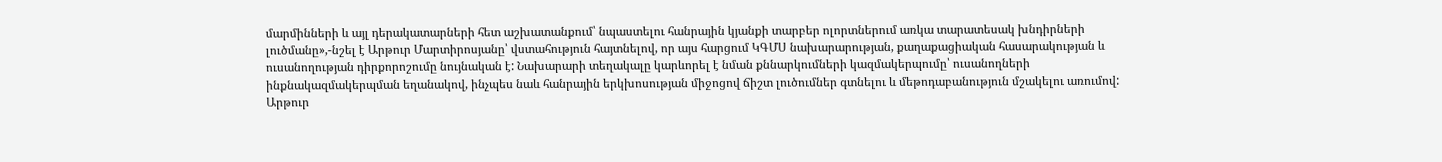մարմինների և այլ դերակատարների հետ աշխատանքում՝ նպաստելու հանրային կյանքի տարբեր ոլորտներում առկա տարատեսակ խնդիրների լուծմանը»,-նշել է Արթուր Մարտիրոսյանը՝ վստահություն հայտնելով, որ այս հարցում ԿԳՄՍ նախարարության, քաղաքացիական հասարակության և ուսանողության դիրքորոշումը նույնական է: Նախարարի տեղակալը կարևորել է նման քննարկումների կազմակերպումը՝ ուսանողների ինքնակազմակերպման եղանակով, ինչպես նաև հանրային երկխոսության միջոցով ճիշտ լուծումներ գտնելու և մեթոդաբանություն մշակելու առումով:
Արթուր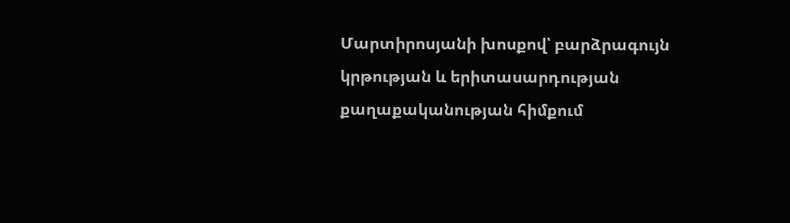Մարտիրոսյանի խոսքով՝ բարձրագույն կրթության և երիտասարդության քաղաքականության հիմքում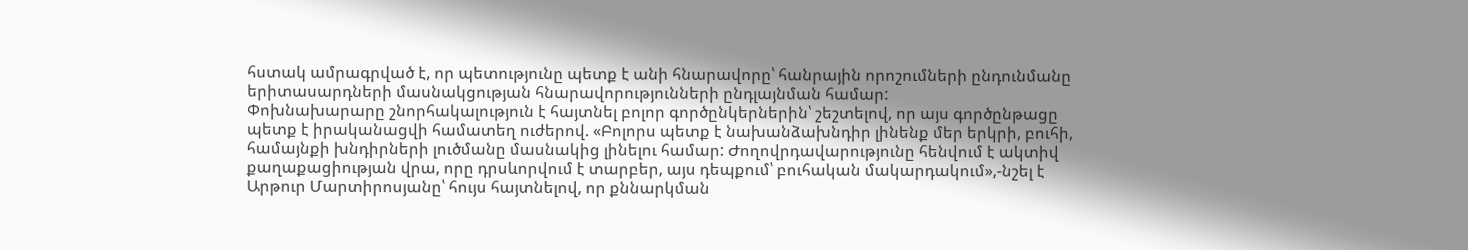հստակ ամրագրված է, որ պետությունը պետք է անի հնարավորը՝ հանրային որոշումների ընդունմանը երիտասարդների մասնակցության հնարավորությունների ընդլայնման համար:
Փոխնախարարը շնորհակալություն է հայտնել բոլոր գործընկերներին՝ շեշտելով, որ այս գործընթացը պետք է իրականացվի համատեղ ուժերով. «Բոլորս պետք է նախանձախնդիր լինենք մեր երկրի, բուհի, համայնքի խնդիրների լուծմանը մասնակից լինելու համար: Ժողովրդավարությունը հենվում է ակտիվ քաղաքացիության վրա, որը դրսևորվում է տարբեր, այս դեպքում՝ բուհական մակարդակում»,-նշել է Արթուր Մարտիրոսյանը՝ հույս հայտնելով, որ քննարկման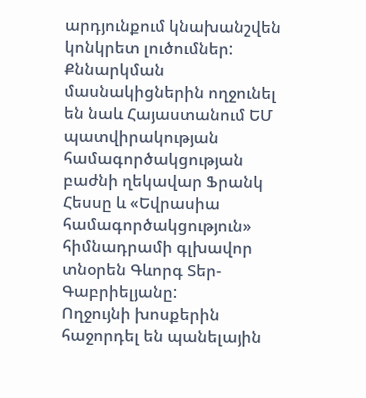արդյունքում կնախանշվեն կոնկրետ լուծումներ:
Քննարկման մասնակիցներին ողջունել են նաև Հայաստանում ԵՄ պատվիրակության համագործակցության բաժնի ղեկավար Ֆրանկ Հեսսը և «Եվրասիա համագործակցություն» հիմնադրամի գլխավոր տնօրեն Գևորգ Տեր-Գաբրիելյանը:
Ողջույնի խոսքերին հաջորդել են պանելային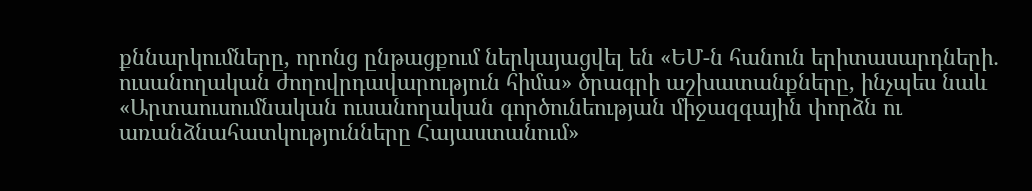քննարկումները, որոնց ընթացքում ներկայացվել են «ԵՄ-ն հանուն երիտասարդների․ ուսանողական ժողովրդավարություն հիմա» ծրագրի աշխատանքները, ինչպես նաև «Արտաուսումնական ուսանողական գործունեության միջազգային փորձն ու առանձնահատկությունները Հայաստանում»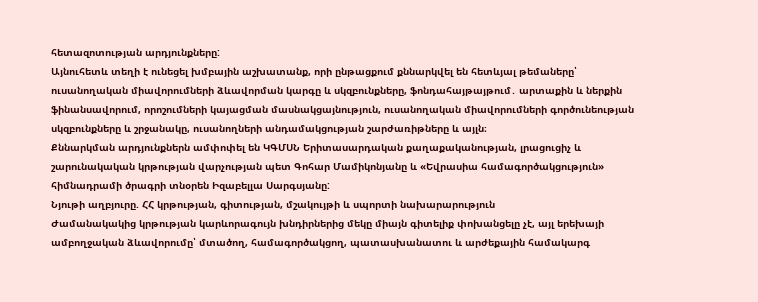հետազոտության արդյունքները:
Այնուհետև տեղի է ունեցել խմբային աշխատանք, որի ընթացքում քննարկվել են հետևյալ թեմաները՝ ուսանողական միավորումների ձևավորման կարգը և սկզբունքները, ֆոնդահայթայթում․ արտաքին և ներքին ֆինանսավորում, որոշումների կայացման մասնակցայնություն, ուսանողական միավորումների գործունեության սկզբունքները և շրջանակը, ուսանողների անդամակցության շարժառիթները և այլն։
Քննարկման արդյունքներն ամփոփել են ԿԳՄՍՆ Երիտասարդական քաղաքականության, լրացուցիչ և շարունակական կրթության վարչության պետ Գոհար Մամիկոնյանը և «Եվրասիա համագործակցություն» հիմնադրամի ծրագրի տնօրեն Իզաբելլա Սարգսյանը:
Նյութի աղբյուրը. ՀՀ կրթության, գիտության, մշակույթի և սպորտի նախարարություն
Ժամանակակից կրթության կարևորագույն խնդիրներից մեկը միայն գիտելիք փոխանցելը չէ, այլ երեխայի ամբողջական ձևավորումը՝ մտածող, համագործակցող, պատասխանատու և արժեքային համակարգ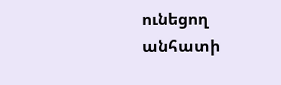ունեցող անհատի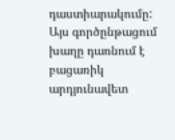դաստիարակումը: Այս գործընթացում խաղը դառնում է բացառիկ արդյունավետ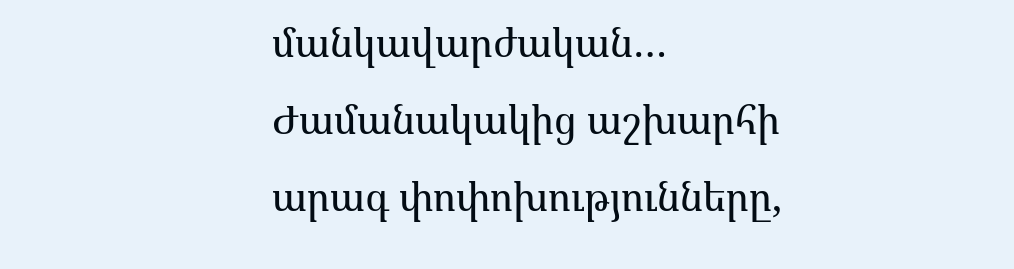մանկավարժական…
Ժամանակակից աշխարհի արագ փոփոխությունները,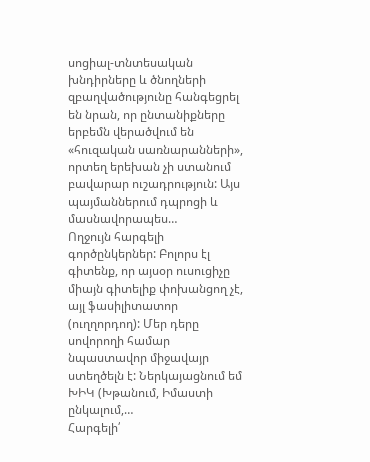սոցիալ-տնտեսական խնդիրները և ծնողների զբաղվածությունը հանգեցրել են նրան, որ ընտանիքները երբեմն վերածվում են «հուզական սառնարանների», որտեղ երեխան չի ստանում բավարար ուշադրություն: Այս պայմաններում դպրոցի և մասնավորապես…
Ողջույն հարգելի գործընկերներ: Բոլորս էլ գիտենք, որ այսօր ուսուցիչը միայն գիտելիք փոխանցող չէ, այլ ֆասիլիտատոր (ուղղորդող): Մեր դերը սովորողի համար նպաստավոր միջավայր ստեղծելն է: Ներկայացնում եմ ԽԻԿ (Խթանում, Իմաստի ընկալում,…
Հարգելի՛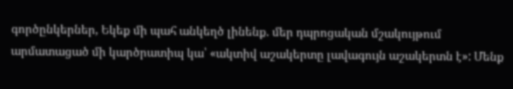գործընկերներ, Եկեք մի պահ անկեղծ լինենք. մեր դպրոցական մշակույթում արմատացած մի կարծրատիպ կա՝ «ակտիվ աշակերտը լավագույն աշակերտն է»: Մենք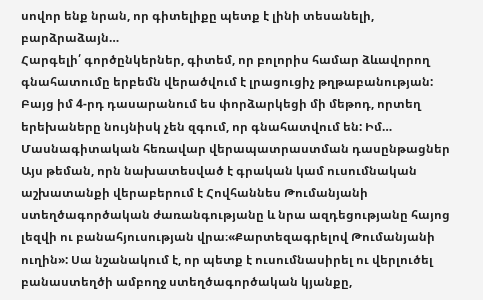սովոր ենք նրան, որ գիտելիքը պետք է լինի տեսանելի, բարձրաձայն…
Հարգելի՛ գործընկերներ, գիտեմ, որ բոլորիս համար ձևավորող գնահատումը երբեմն վերածվում է լրացուցիչ թղթաբանության: Բայց իմ 4-րդ դասարանում ես փորձարկեցի մի մեթոդ, որտեղ երեխաները նույնիսկ չեն զգում, որ գնահատվում են: Իմ…
Մասնագիտական հեռավար վերապատրաստման դասընթացներ
Այս թեման, որն նախատեսված է գրական կամ ուսումնական աշխատանքի վերաբերում է Հովհաննես Թումանյանի ստեղծագործական ժառանգությանը և նրա ազդեցությանը հայոց լեզվի ու բանահյուսության վրա։«Քարտեզագրելով Թումանյանի ուղին»: Սա նշանակում է, որ պետք է ուսումնասիրել ու վերլուծել բանաստեղծի ամբողջ ստեղծագործական կյանքը,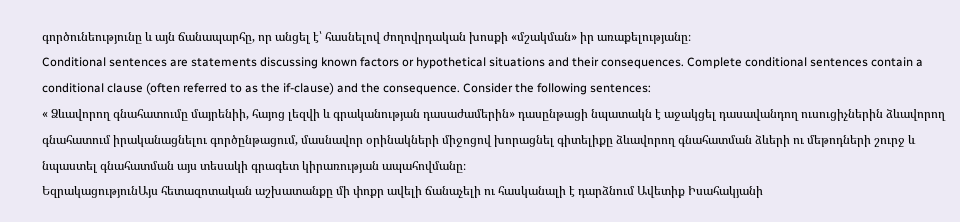գործունեությունը և այն ճանապարհը, որ անցել է՝ հասնելով ժողովրդական խոսքի «մշակման» իր առաքելությանը։
Conditional sentences are statements discussing known factors or hypothetical situations and their consequences. Complete conditional sentences contain a conditional clause (often referred to as the if-clause) and the consequence. Consider the following sentences:
« Ձևավորող գնահատումը մայրենիի, հայոց լեզվի և գրականության դասաժամերին» դասընթացի նպատակն է աջակցել դասավանդող ուսուցիչներին ձևավորող գնահատում իրականացնելու գործընթացում, մասնավոր օրինակների միջոցով խորացնել գիտելիքը ձևավորող գնահատման ձևերի ու մեթոդների շուրջ և նպաստել գնահատման այս տեսակի գրագետ կիրառության ապահովմանը։
ԵզրակացությունԱյս հետազոտական աշխատանքը մի փոքր ավելի ճանաչելի ու հասկանալի է դարձնում Ավետիք Իսահակյանի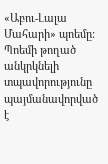«Աբու-Լալա Մահարի» պոեմը: Պոեմի թողած անկրկնելի տպավորությունը պայմանավորված է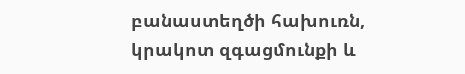բանաստեղծի հախուռն, կրակոտ զգացմունքի և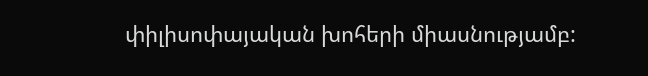փիլիսոփայական խոհերի միասնությամբ: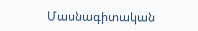Մասնագիտական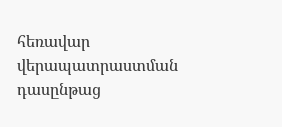հեռավար վերապատրաստման դասընթաց